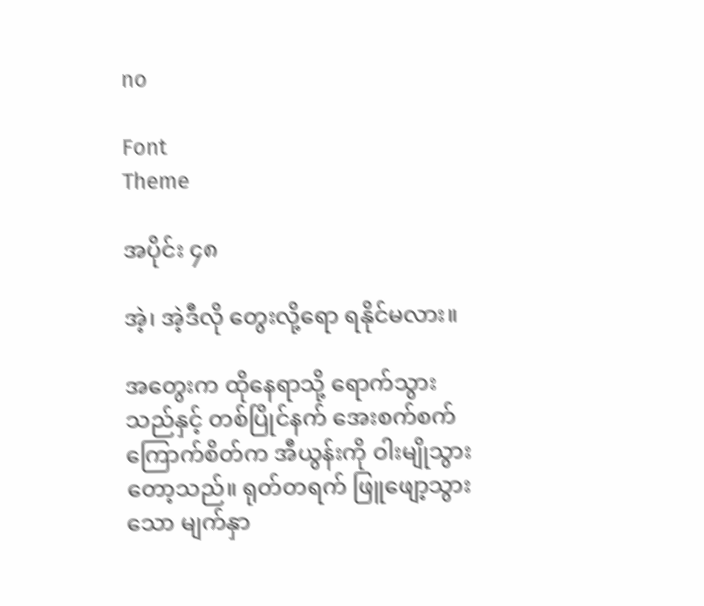no

Font
Theme

အပိုင်း ၄၈

အဲ့၊ အဲ့ဒီလို တွေးလို့ရော ရနိုင်မလား။

အတွေးက ထိုနေရာသို့ ရောက်သွားသည်နှင့် တစ်ပြိုင်နက် အေးစက်စက် ကြောက်စိတ်က အီယွန်းကို ဝါးမျိုသွားတော့သည်။ ရုတ်တရက် ဖြူဖျော့သွားသော မျက်နှာ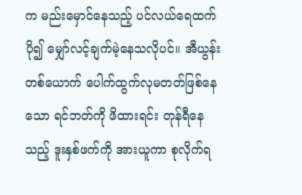က မည်းမှောင်နေသည့် ပင်လယ်ရေထက် ပို၍ မျှော်လင့်ချက်မဲ့နေသလိုပင်။ အီယွန်းတစ်ယောက် ပေါက်ထွက်လုမတတ်ဖြစ်နေသော ရင်ဘတ်ကို ဖိထားရင်း တုန်ရီနေသည့် ဒူးနှစ်ဖက်ကို အားယူကာ စုလိုက်ရ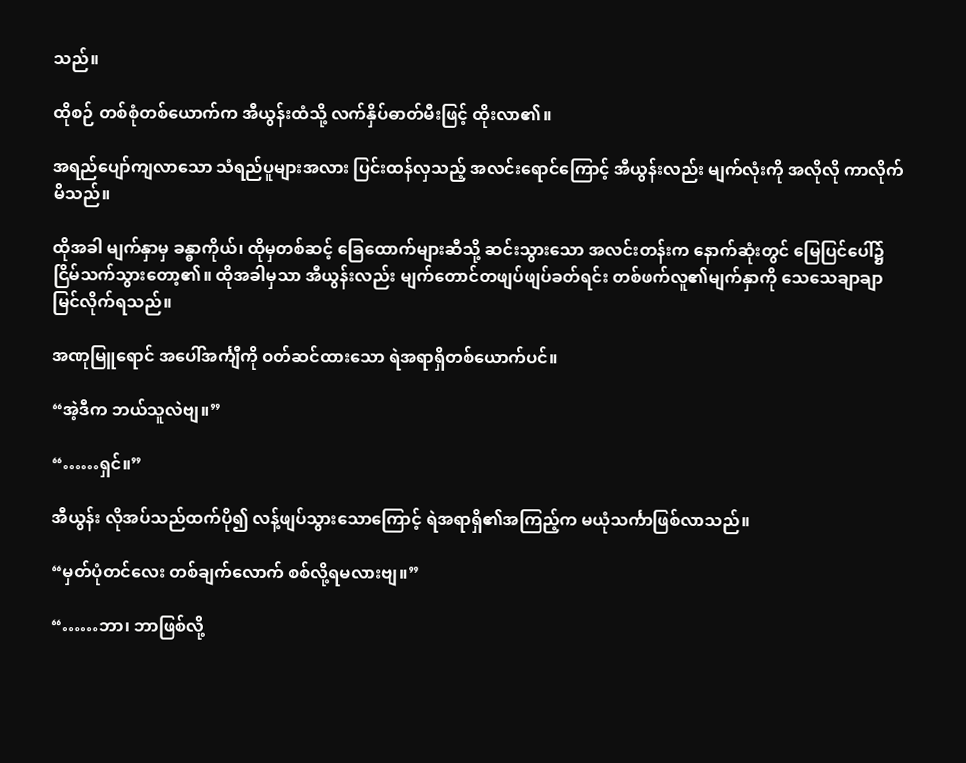သည်။

ထိုစဉ် တစ်စုံတစ်ယောက်က အီယွန်းထံသို့ လက်နှိပ်ဓာတ်မီးဖြင့် ထိုးလာ၏။

အရည်ပျော်ကျလာသော သံရည်ပူများအလား ပြင်းထန်လှသည့် အလင်းရောင်ကြောင့် အီယွန်းလည်း မျက်လုံးကို အလိုလို ကာလိုက်မိသည်။

ထိုအခါ မျက်နှာမှ ခန္ဓာကိုယ်၊ ထိုမှတစ်ဆင့် ခြေထောက်များဆီသို့ ဆင်းသွားသော အလင်းတန်းက နောက်ဆုံးတွင် မြေပြင်ပေါ်၌ ငြိမ်သက်သွားတော့၏။ ထိုအခါမှသာ အီယွန်းလည်း မျက်တောင်တဖျပ်ဖျပ်ခတ်ရင်း တစ်ဖက်လူ၏မျက်နှာကို သေသေချာချာ မြင်လိုက်ရသည်။

အဏုမြူရောင် အပေါ်အင်္ကျီကို ဝတ်ဆင်ထားသော ရဲအရာရှိတစ်ယောက်ပင်။

“အဲ့ဒီက ဘယ်သူလဲဗျ။”

“……ရှင်။”

အီယွန်း လိုအပ်သည်ထက်ပို၍ လန့်ဖျပ်သွားသောကြောင့် ရဲအရာရှိ၏အကြည့်က မယုံသင်္ကာဖြစ်လာသည်။

“မှတ်ပုံတင်လေး တစ်ချက်လောက် စစ်လို့ရမလားဗျ။”

“……ဘာ၊ ဘာဖြစ်လို့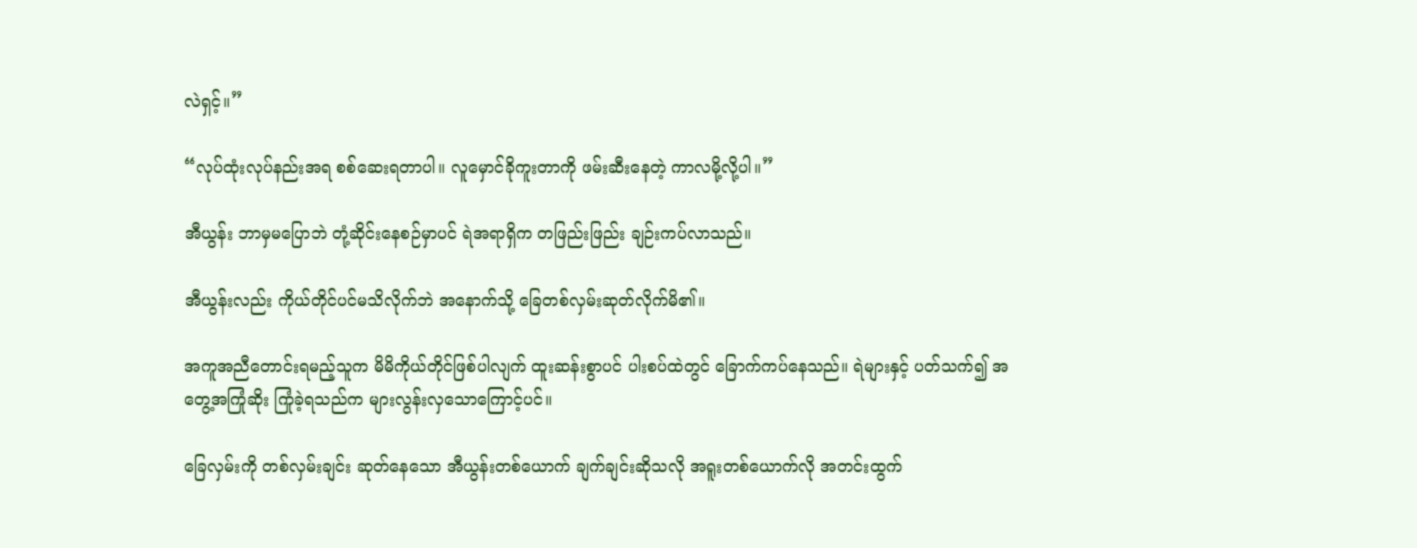လဲရှင့်။”

“လုပ်ထုံးလုပ်နည်းအရ စစ်ဆေးရတာပါ။ လူမှောင်ခိုကူးတာကို ဖမ်းဆီးနေတဲ့ ကာလမို့လို့ပါ။”

အီယွန်း ဘာမှမပြောဘဲ တုံ့ဆိုင်းနေစဉ်မှာပင် ရဲအရာရှိက တဖြည်းဖြည်း ချဉ်းကပ်လာသည်။

အီယွန်းလည်း ကိုယ်တိုင်ပင်မသိလိုက်ဘဲ အနောက်သို့ ခြေတစ်လှမ်းဆုတ်လိုက်မိ၏။

အကူအညီတောင်းရမည့်သူက မိမိကိုယ်တိုင်ဖြစ်ပါလျက် ထူးဆန်းစွာပင် ပါးစပ်ထဲတွင် ခြောက်ကပ်နေသည်။ ရဲများနှင့် ပတ်သက်၍ အတွေ့အကြုံဆိုး ကြုံခဲ့ရသည်က များလွန်းလှသောကြောင့်ပင်။

ခြေလှမ်းကို တစ်လှမ်းချင်း ဆုတ်နေသော အီယွန်းတစ်ယောက် ချက်ချင်းဆိုသလို အရူးတစ်ယောက်လို အတင်းထွက်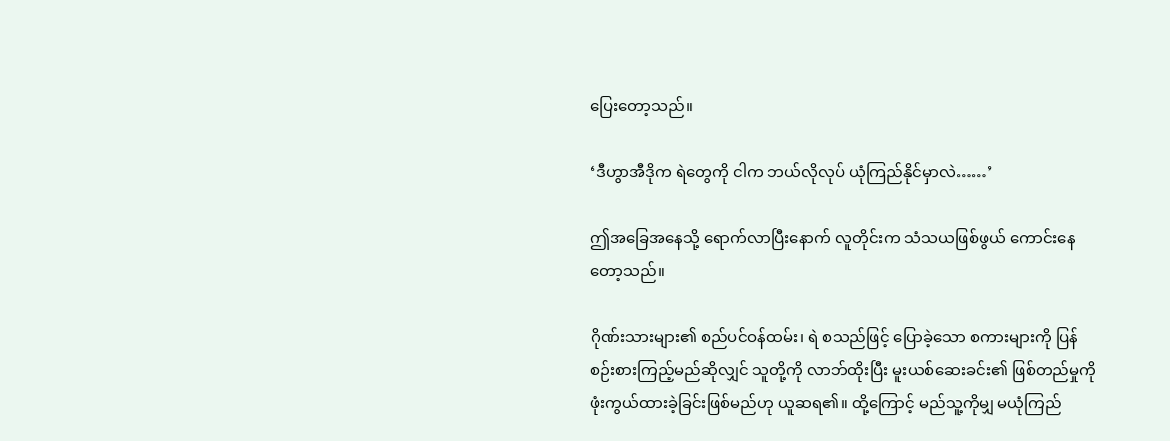ပြေးတော့သည်။

‘ဒီဟွာအီဒိုက ရဲတွေကို ငါက ဘယ်လိုလုပ် ယုံကြည်နိုင်မှာလဲ……’

ဤအခြေအနေသို့ ရောက်လာပြီးနောက် လူတိုင်းက သံသယဖြစ်ဖွယ် ကောင်းနေတော့သည်။

ဂိုဏ်းသားများ၏ စည်ပင်ဝန်ထမ်း၊ ရဲ စသည်ဖြင့် ပြောခဲ့သော စကားများကို ပြန်စဉ်းစားကြည့်မည်ဆိုလျှင် သူတို့ကို လာဘ်ထိုးပြီး မူးယစ်ဆေးခင်း၏ ဖြစ်တည်မှုကို ဖုံးကွယ်ထားခဲ့ခြင်းဖြစ်မည်ဟု ယူဆရ၏။ ထို့ကြောင့် မည်သူ့ကိုမျှ မယုံကြည်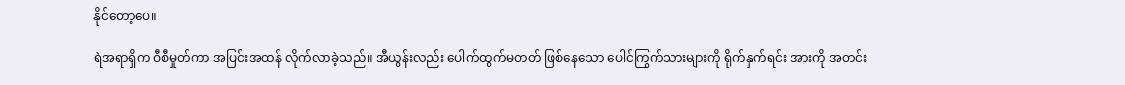နိုင်တော့ပေ။

ရဲအရာရှိက ဝီစီမှုတ်ကာ အပြင်းအထန် လိုက်လာခဲ့သည်။ အီယွန်းလည်း ပေါက်ထွက်မတတ် ဖြစ်နေသော ပေါင်ကြွက်သားများကို ရိုက်နှက်ရင်း အားကို အတင်း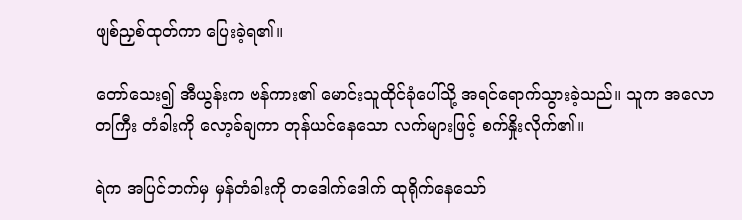ဖျစ်ညှစ်ထုတ်ကာ ပြေးခဲ့ရ၏။

တော်သေး၍ အီယွန်းက ဗန်ကား၏ မောင်းသူထိုင်ခုံပေါ်သို့ အရင်ရောက်သွားခဲ့သည်။ သူက အလောတကြီး တံခါးကို လော့ခ်ချကာ တုန်ယင်နေသော လက်များဖြင့် စက်နှိုးလိုက်၏။

ရဲက အပြင်ဘက်မှ မှန်တံခါးကို တဒေါက်ဒေါက် ထုရိုက်နေသော်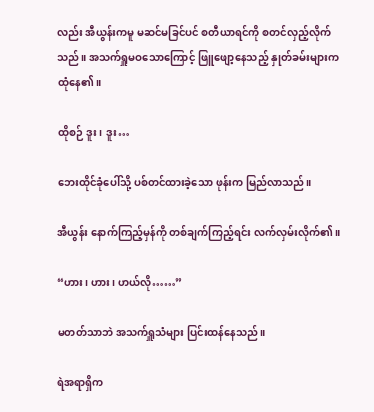လည်း အီယွန်းကမူ မဆင်မခြင်ပင် စတီယာရင်ကို စတင်လှည့်လိုက်သည်။ အသက်ရှူမဝသောကြောင့် ဖြူဖျော့နေသည့် နှုတ်ခမ်းများက ထုံနေ၏။

ထိုစဉ် ဒူး၊ ဒူး…

ဘေးထိုင်ခုံပေါ်သို့ ပစ်တင်ထားခဲ့သော ဖုန်းက မြည်လာသည်။

အီယွန်း နောက်ကြည့်မှန်ကို တစ်ချက်ကြည့်ရင်း လက်လှမ်းလိုက်၏။

“ဟား၊ ဟား၊ ဟယ်လို……”

မတတ်သာဘဲ အသက်ရှူသံများ ပြင်းထန်နေသည်။

ရဲအရာရှိက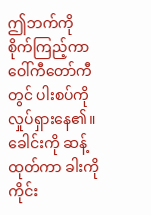ဤဘက်ကို စိုက်ကြည့်ကာ ဝေါ်ကီတော်ကီတွင် ပါးစပ်ကို လှုပ်ရှားနေ၏။ ခေါင်းကို ဆန့်ထုတ်ကာ ခါးကို ကိုင်း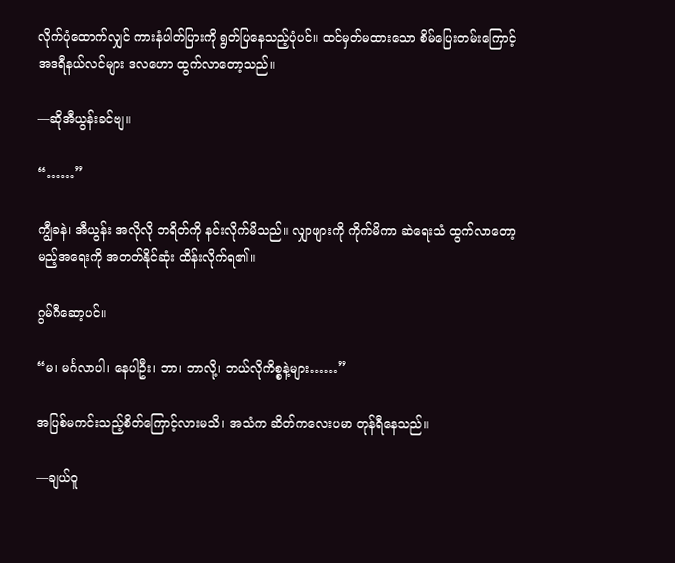လိုက်ပုံထောက်လျှင် ကားနံပါတ်ပြားကို ရွတ်ပြနေသည့်ပုံပင်။ ထင်မှတ်မထားသော စိမ်ပြေးတမ်းကြောင့် အဒရီနယ်လင်များ ဒလဟော ထွက်လာတော့သည်။

—ဆိုအီယွန်းခင်ဗျ။

“……”

ကျွီခနဲ၊ အီယွန်း အလိုလို ဘရိတ်ကို နင်းလိုက်မိသည်။ လျှာဖျားကို ကိုက်မိကာ ဆဲရေးသံ ထွက်လာတော့မည့်အရေးကို အတတ်နိုင်ဆုံး ထိန်းလိုက်ရ၏။

ဂွမ်ဂီဆော့ပင်။

“မ၊ မင်္ဂလာပါ၊ နေပါဦး၊ ဘာ၊ ဘာလို့၊ ဘယ်လိုကိစ္စနဲ့များ……”

အပြစ်မကင်းသည့်စိတ်ကြောင့်လားမသိ၊ အသံက ဆိတ်ကလေးပမာ တုန်ရီနေသည်။

—ချယ်ဝူ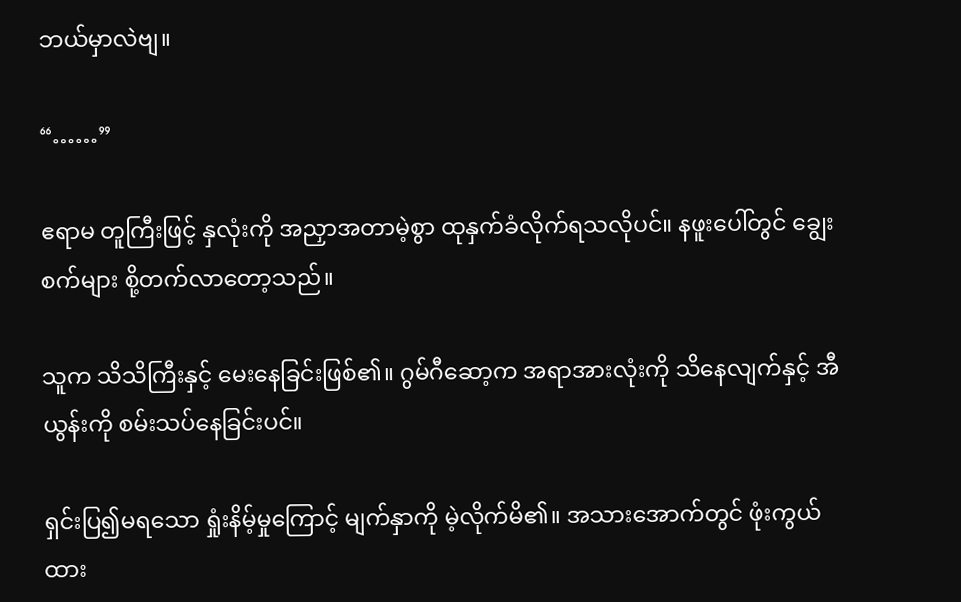ဘယ်မှာလဲဗျ။

“……”

ဧရာမ တူကြီးဖြင့် နှလုံးကို အညှာအတာမဲ့စွာ ထုနှက်ခံလိုက်ရသလိုပင်။ နဖူးပေါ်တွင် ချွေးစက်များ စို့တက်လာတော့သည်။

သူက သိသိကြီးနှင့် မေးနေခြင်းဖြစ်၏။ ဂွမ်ဂီဆော့က အရာအားလုံးကို သိနေလျက်နှင့် အီယွန်းကို စမ်းသပ်နေခြင်းပင်။

ရှင်းပြ၍မရသော ရှုံးနိမ့်မှုကြောင့် မျက်နှာကို မဲ့လိုက်မိ၏။ အသားအောက်တွင် ဖုံးကွယ်ထား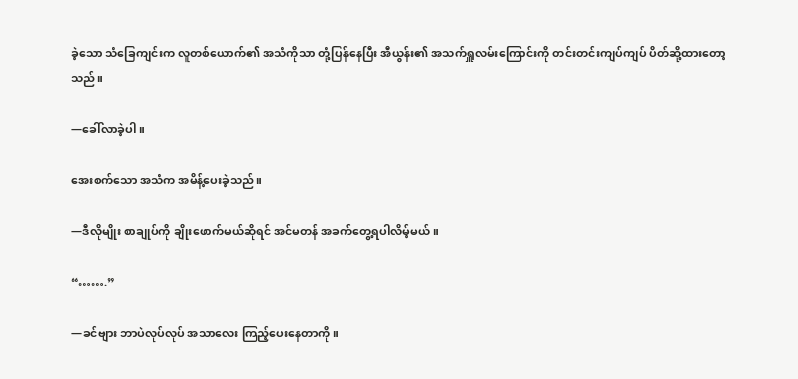ခဲ့သော သံခြေကျင်းက လူတစ်ယောက်၏ အသံကိုသာ တုံ့ပြန်နေပြီး အီယွန်း၏ အသက်ရှူလမ်းကြောင်းကို တင်းတင်းကျပ်ကျပ် ပိတ်ဆို့ထားတော့သည်။

—ခေါ်လာခဲ့ပါ။

အေးစက်သော အသံက အမိန့်ပေးခဲ့သည်။

—ဒီလိုမျိုး စာချုပ်ကို ချိုးဖောက်မယ်ဆိုရင် အင်မတန် အခက်တွေ့ရပါလိမ့်မယ်။

“…….”

—ခင်ဗျား ဘာပဲလုပ်လုပ် အသာလေး ကြည့်ပေးနေတာကို။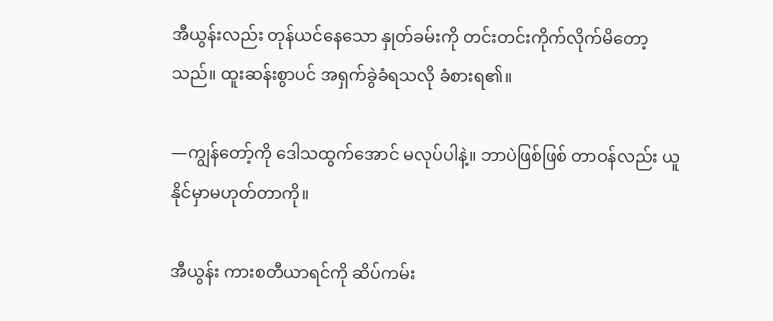အီယွန်းလည်း တုန်ယင်နေသော နှုတ်ခမ်းကို တင်းတင်းကိုက်လိုက်မိတော့သည်။ ထူးဆန်းစွာပင် အရှက်ခွဲခံရသလို ခံစားရ၏။

—ကျွန်တော့်ကို ဒေါသထွက်အောင် မလုပ်ပါနဲ့။ ဘာပဲဖြစ်ဖြစ် တာဝန်လည်း ယူနိုင်မှာမဟုတ်တာကို။

အီယွန်း ကားစတီယာရင်ကို ဆိပ်ကမ်း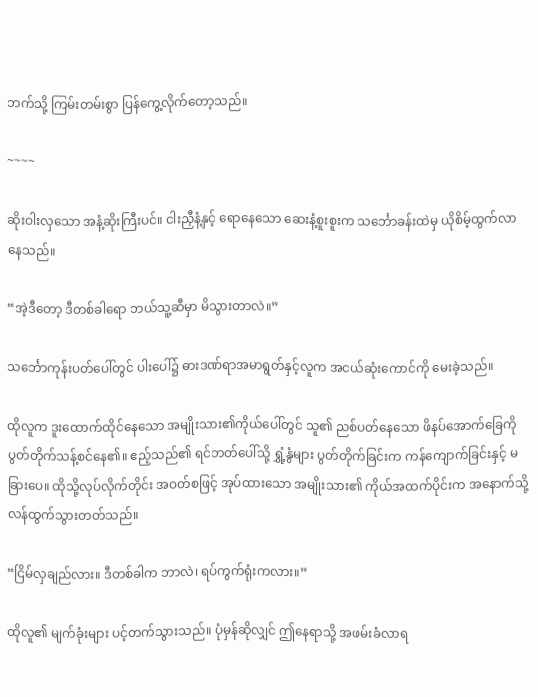ဘက်သို့ ကြမ်းတမ်းစွာ ပြန်ကွေ့လိုက်တော့သည်။

~~~~

ဆိုးဝါးလှသော အနံ့ဆိုးကြီးပင်။ ငါးညှီနံ့နှင့် ရောနေသော ဆေးနံ့စူးစူးက သင်္ဘောခန်းထဲမှ ယိုစိမ့်ထွက်လာနေသည်။

“အဲ့ဒီတော့ ဒီတစ်ခါရော ဘယ်သူ့ဆီမှာ မိသွားတာလဲ။”

သင်္ဘောကုန်းပတ်ပေါ်တွင် ပါးပေါ်၌ ဓားဒဏ်ရာအမာရွတ်နှင့်လူက အငယ်ဆုံးကောင်ကို မေးခဲ့သည်။

ထိုလူက ဒူးထောက်ထိုင်နေသော အမျိုးသား၏ကိုယ်ပေါ်တွင် သူ၏ ညစ်ပတ်နေသော ဖိနပ်အောက်ခြေကို ပွတ်တိုက်သန့်စင်နေ၏။ ဧည့်သည်၏ ရင်ဘတ်ပေါ်သို့ ရွှံ့နွံများ ပွတ်တိုက်ခြင်းက ကန်ကျောက်ခြင်းနှင့် မခြားပေ။ ထိုသို့လုပ်လိုက်တိုင်း အဝတ်စဖြင့် အုပ်ထားသော အမျိုးသား၏ ကိုယ်အထက်ပိုင်းက အနောက်သို့ လန်ထွက်သွားတတ်သည်။

“ငြိမ်လှချည်လား။ ဒီတစ်ခါက ဘာလဲ၊ ရပ်ကွက်ရုံးကလား။”

ထိုလူ၏ မျက်ခုံးများ ပင့်တက်သွားသည်။ ပုံမှန်ဆိုလျှင် ဤနေရာသို့ အဖမ်းခံလာရ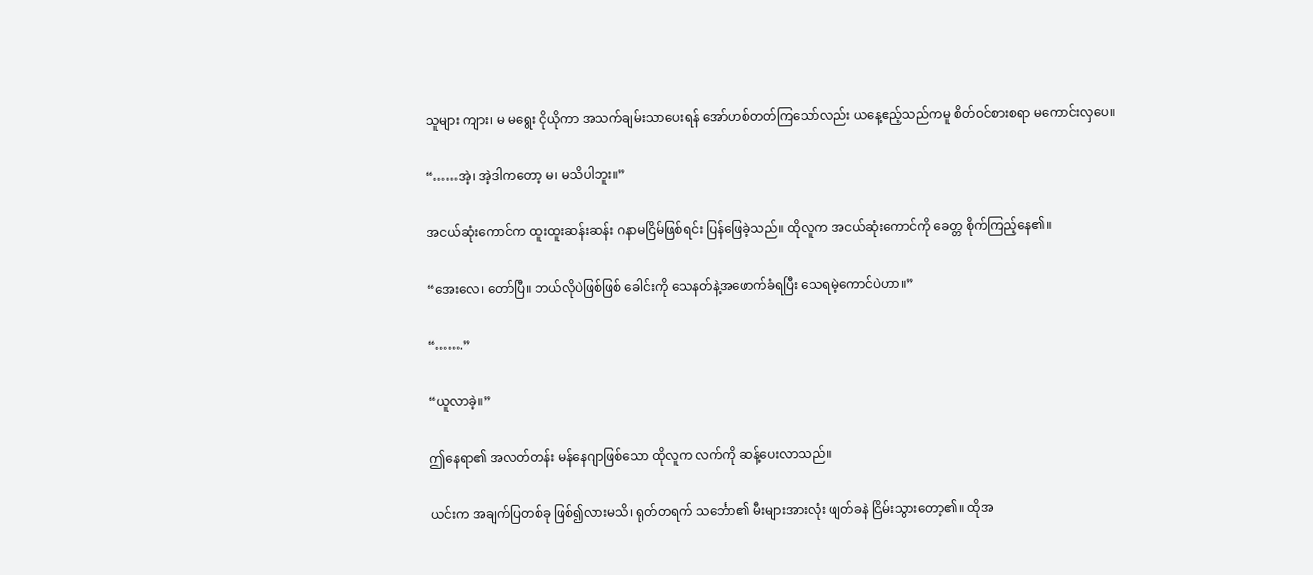သူများ ကျား၊ မ မရွေး ငိုယိုကာ အသက်ချမ်းသာပေးရန် အော်ဟစ်တတ်ကြသော်လည်း ယနေ့ဧည့်သည်ကမူ စိတ်ဝင်စားစရာ မကောင်းလှပေ။

“……အဲ့၊ အဲ့ဒါကတော့ မ၊ မသိပါဘူး။”

အငယ်ဆုံးကောင်က ထူးထူးဆန်းဆန်း ဂနာမငြိမ်ဖြစ်ရင်း ပြန်ဖြေခဲ့သည်။ ထိုလူက အငယ်ဆုံးကောင်ကို ခေတ္တ စိုက်ကြည့်နေ၏။

“အေးလေ၊ တော်ပြီ။ ဘယ်လိုပဲဖြစ်ဖြစ် ခေါင်းကို သေနတ်နဲ့အဖောက်ခံရပြီး သေရမဲ့ကောင်ပဲဟာ။”

“…….”

“ယူလာခဲ့။”

ဤနေရာ၏ အလတ်တန်း မန်နေဂျာဖြစ်သော ထိုလူက လက်ကို ဆန့်ပေးလာသည်။

ယင်းက အချက်ပြတစ်ခု ဖြစ်၍လားမသိ၊ ရုတ်တရက် သင်္ဘော၏ မီးများအားလုံး ဖျတ်ခနဲ ငြိမ်းသွားတော့၏။ ထိုအ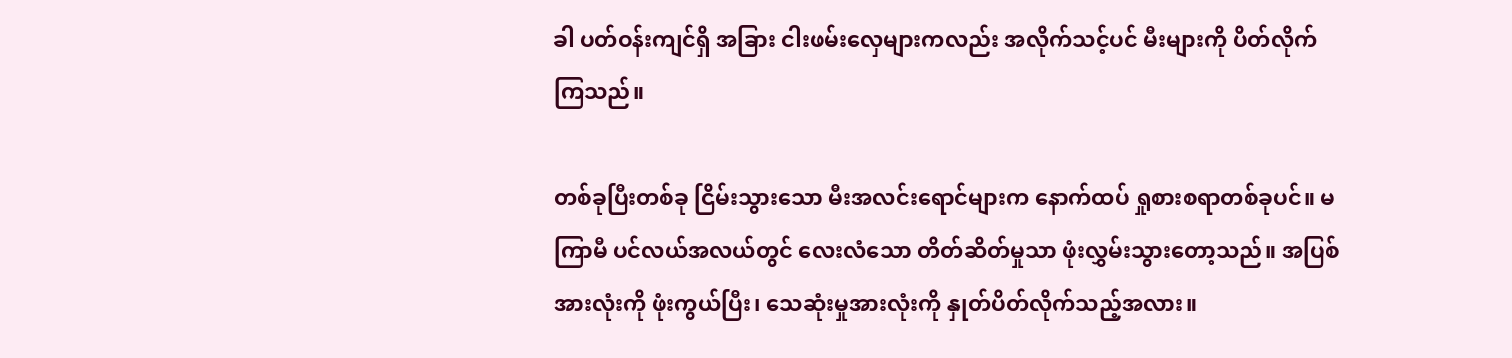ခါ ပတ်ဝန်းကျင်ရှိ အခြား ငါးဖမ်းလှေများကလည်း အလိုက်သင့်ပင် မီးများကို ပိတ်လိုက်ကြသည်။

တစ်ခုပြီးတစ်ခု ငြိမ်းသွားသော မီးအလင်းရောင်များက နောက်ထပ် ရှုစားစရာတစ်ခုပင်။ မကြာမီ ပင်လယ်အလယ်တွင် လေးလံသော တိတ်ဆိတ်မှုသာ ဖုံးလွှမ်းသွားတော့သည်။ အပြစ်အားလုံးကို ဖုံးကွယ်ပြီး၊ သေဆုံးမှုအားလုံးကို နှုတ်ပိတ်လိုက်သည့်အလား။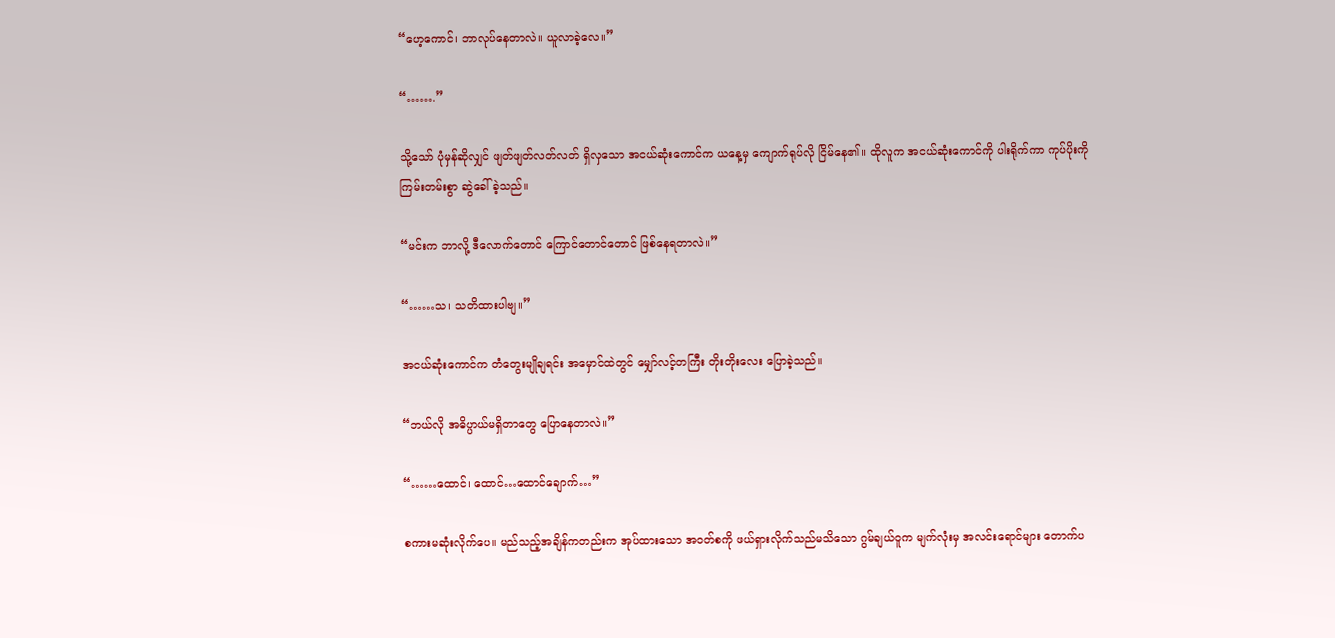“ဟေ့ကောင်၊ ဘာလုပ်နေတာလဲ။ ယူလာခဲ့လေ။”

“…….”

သို့သော် ပုံမှန်ဆိုလျှင် ဖျတ်ဖျတ်လတ်လတ် ရှိလှသော အငယ်ဆုံးကောင်က ယနေ့မှ ကျောက်ရုပ်လို ငြိမ်နေ၏။ ထိုလူက အငယ်ဆုံးကောင်ကို ပါးရိုက်ကာ ကုပ်ပိုးကို ကြမ်းတမ်းစွာ ဆွဲခေါ်ခဲ့သည်။

“မင်းက ဘာလို့ ဒီလောက်တောင် ကြောင်တောင်တောင် ဖြစ်နေရတာလဲ။”

“……သ၊ သတိထားပါဗျ။”

အငယ်ဆုံးကောင်က တံတွေးမျိုချရင်း အမှောင်ထဲတွင် မျှော်လင့်တကြီး တိုးတိုးလေး ပြောခဲ့သည်။

“ဘယ်လို အဓိပ္ပာယ်မရှိတာတွေ ပြောနေတာလဲ။”

“……ထောင်၊ ထောင်…ထောင်ချောက်…”

စကားမဆုံးလိုက်ပေ။ မည်သည့်အချိန်ကတည်းက အုပ်ထားသော အဝတ်စကို ဖယ်ရှားလိုက်သည်မသိသော ဂွမ်ချယ်ဝူက မျက်လုံးမှ အလင်းရောင်များ တောက်ပ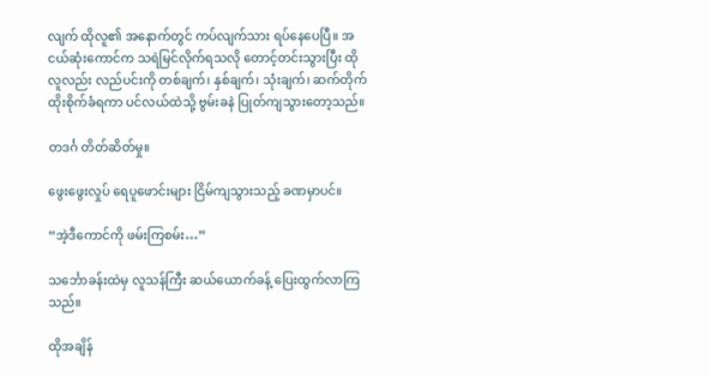လျက် ထိုလူ၏ အနောက်တွင် ကပ်လျက်သား ရပ်နေပေပြီ။ အငယ်ဆုံးကောင်က သရဲမြင်လိုက်ရသလို တောင့်တင်းသွားပြီး ထိုလူလည်း လည်ပင်းကို တစ်ချက်၊ နှစ်ချက်၊ သုံးချက်၊ ဆက်တိုက် ထိုးစိုက်ခံရကာ ပင်လယ်ထဲသို့ ဗွမ်းခနဲ ပြုတ်ကျသွားတော့သည်။

တဒင်္ဂ တိတ်ဆိတ်မှု။

ဖွေးဖွေးလှုပ် ရေပူဖောင်းများ ငြိမ်ကျသွားသည့် ခဏမှာပင်။

“အဲ့ဒီကောင်ကို ဖမ်းကြစမ်း…”

သင်္ဘောခန်းထဲမှ လူသန်ကြီး ဆယ်ယောက်ခန့် ပြေးထွက်လာကြသည်။

ထိုအချိန်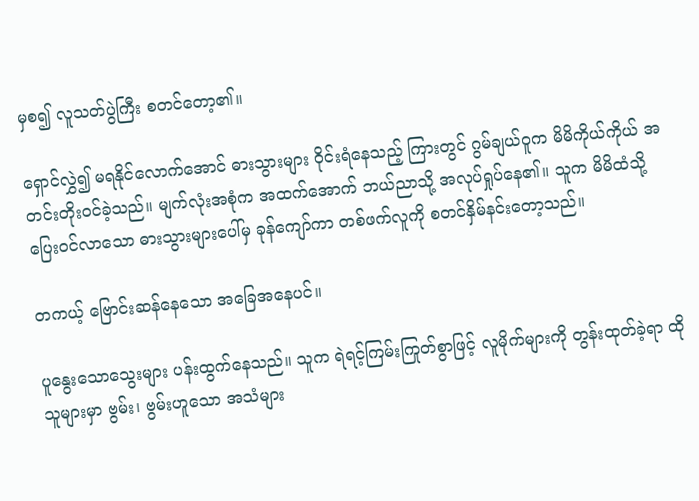မှစ၍ လူသတ်ပွဲကြီး စတင်တော့၏။

ရှောင်လွှဲ၍ မရနိုင်လောက်အောင် ဓားသွားများ ဝိုင်းရံနေသည့် ကြားတွင် ဂွမ်ချယ်ဝူက မိမိကိုယ်ကိုယ် အတင်းတိုးဝင်ခဲ့သည်။ မျက်လုံးအစုံက အထက်အောက် ဘယ်ညာသို့ အလုပ်ရှုပ်နေ၏။ သူက မိမိထံသို့ ပြေးဝင်လာသော ဓားသွားများပေါ်မှ ခုန်ကျော်ကာ တစ်ဖက်လူကို စတင်နှိမ်နင်းတော့သည်။

တကယ့် ဗြောင်းဆန်နေသော အခြေအနေပင်။

ပူနွေးသောသွေးများ ပန်းထွက်နေသည်။ သူက ရဲရင့်ကြမ်းကြုတ်စွာဖြင့် လူမိုက်များကို တွန်းထုတ်ခဲ့ရာ ထိုသူများမှာ ဗွမ်း၊ ဗွမ်းဟူသော အသံများ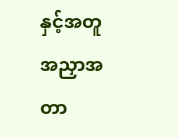နှင့်အတူ အညှာအတာ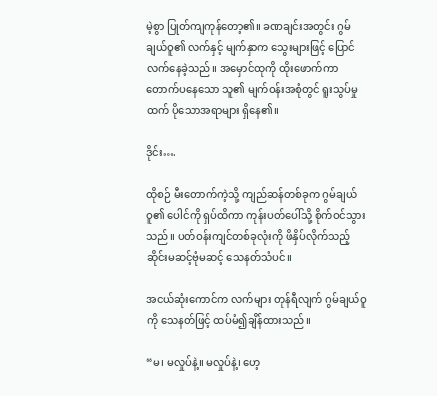မဲ့စွာ ပြုတ်ကျကုန်တော့၏။ ခဏချင်းအတွင်း ဂွမ်ချယ်ဝူ၏ လက်နှင့် မျက်နှာက သွေးများဖြင့် ပြောင်လက်နေခဲ့သည်။ အမှောင်ထုကို ထိုးဖောက်ကာ တောက်ပနေသော သူ၏ မျက်ဝန်းအစုံတွင် ရူးသွပ်မှုထက် ပိုသောအရာများ ရှိနေ၏။

ဒိုင်း….

ထိုစဉ် မီးတောက်ကဲ့သို့ ကျည်ဆန်တစ်ခုက ဂွမ်ချယ်ဝူ၏ ပေါင်ကို ရှပ်ထိကာ ကုန်းပတ်ပေါ်သို့ စိုက်ဝင်သွားသည်။ ပတ်ဝန်းကျင်တစ်ခုလုံးကို ဖိနှိပ်လိုက်သည့် ဆိုင်းမဆင့်ဗုံမဆင့် သေနတ်သံပင်။

အငယ်ဆုံးကောင်က လက်များ တုန်ရီလျက် ဂွမ်ချယ်ဝူကို သေနတ်ဖြင့် ထပ်မံ၍ချိန်ထားသည်။

“မ၊ မလှုပ်နဲ့။ မလှုပ်နဲ့၊ ဟေ့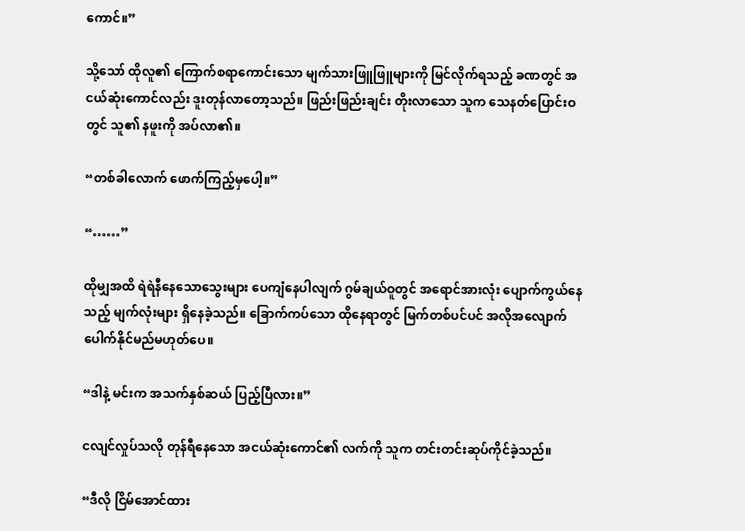ကောင်။”

သို့သော် ထိုလူ၏ ကြောက်စရာကောင်းသော မျက်သားဖြူဖြူများကို မြင်လိုက်ရသည့် ခဏတွင် အငယ်ဆုံးကောင်လည်း ဒူးတုန်လာတော့သည်။ ဖြည်းဖြည်းချင်း တိုးလာသော သူက သေနတ်ပြောင်းဝတွင် သူ၏ နဖူးကို အပ်လာ၏။

“တစ်ခါလောက် ဖောက်ကြည့်မှပေါ့။”

“……”

ထိုမျှအထိ ရဲရဲနီနေသောသွေးများ ပေကျံနေပါလျက် ဂွမ်ချယ်ဝူတွင် အရောင်အားလုံး ပျောက်ကွယ်နေသည့် မျက်လုံးများ ရှိနေခဲ့သည်။ ခြောက်ကပ်သော ထိုနေရာတွင် မြက်တစ်ပင်ပင် အလိုအလျောက် ပေါက်နိုင်မည်မဟုတ်ပေ။

“ဒါနဲ့ မင်းက အသက်နှစ်ဆယ် ပြည့်ပြီလား။”

ငလျင်လှုပ်သလို တုန်ရီနေသော အငယ်ဆုံးကောင်၏ လက်ကို သူက တင်းတင်းဆုပ်ကိုင်ခဲ့သည်။

“ဒီလို ငြိမ်အောင်ထား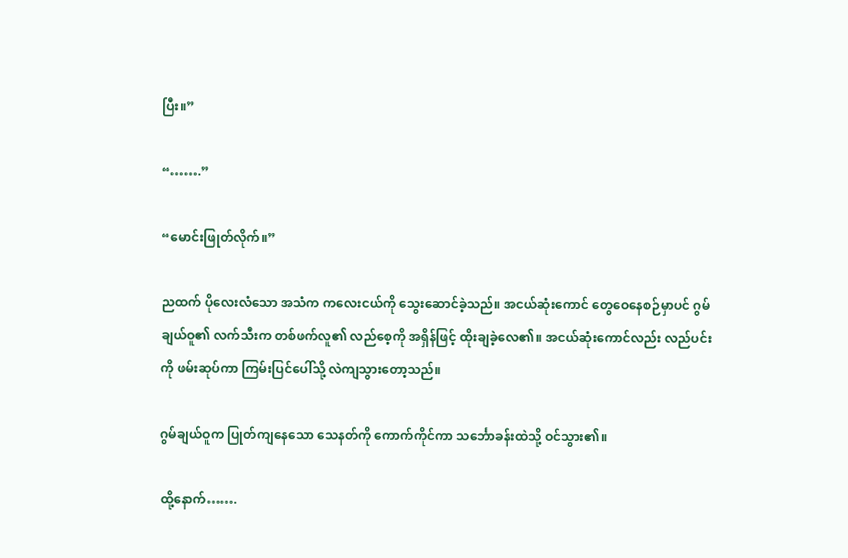ပြီး။”

“…….”

“မောင်းဖြုတ်လိုက်။”

ညထက် ပိုလေးလံသော အသံက ကလေးငယ်ကို သွေးဆောင်ခဲ့သည်။ အငယ်ဆုံးကောင် တွေဝေနေစဉ်မှာပင် ဂွမ်ချယ်ဝူ၏ လက်သီးက တစ်ဖက်လူ၏ လည်စေ့ကို အရှိန်ဖြင့် ထိုးချခဲ့လေ၏။ အငယ်ဆုံးကောင်လည်း လည်ပင်းကို ဖမ်းဆုပ်ကာ ကြမ်းပြင်ပေါ်သို့ လဲကျသွားတော့သည်။

ဂွမ်ချယ်ဝူက ပြုတ်ကျနေသော သေနတ်ကို ကောက်ကိုင်ကာ သင်္ဘောခန်းထဲသို့ ဝင်သွား၏။

ထို့နောက်…….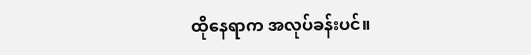ထိုနေရာက အလုပ်ခန်းပင်။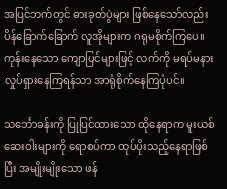အပြင်ဘက်တွင် ဓားခုတ်ပွဲများ ဖြစ်နေသော်လည်း ပိန်ခြောက်ခြောက် လူအိုများက ဂရုမစိုက်ကြပေ။ ကုန်းနေသော ကျောပြင်များဖြင့် လက်ကို မရပ်မနား လှုပ်ရှားနေကြရန်သာ အာရုံစိုက်နေကြပုံပင်။

သင်္ဘောခန်းကို ပြုပြင်ထားသော ထိုနေရာက မူးယစ်ဆေးဝါးများကို ရောစပ်ကာ ထုပ်ပိုးသည့်နေရာဖြစ်ပြီး အမျိုးမျိုးသော ဖန်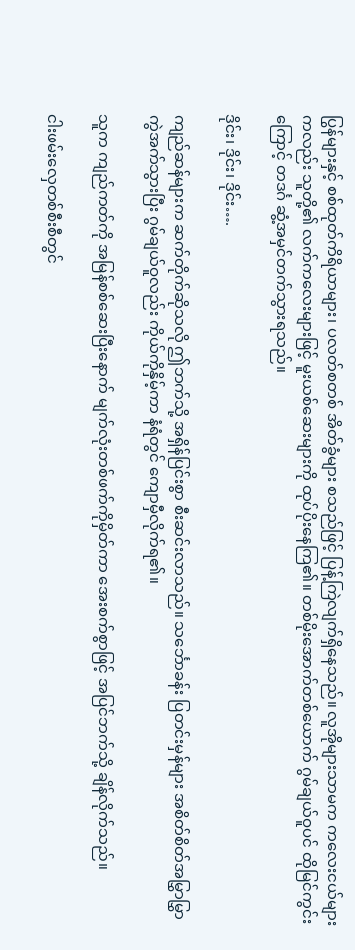ပြွန်များနှင့် စစ်ထုတ်ကိရိယာများ၊ ပလတ်စတစ် အိတ်ခွံများ စသည်ဖြင့် ပြန့်ကြဲလျက်ရှိနေသည်။ လူအိုများသာမက ကလေးငယ်များကလည်း သူတို့၏ လက်ကလေးများဖြင့် မူးယစ်ဆေးများကို ထုပ်ပိုးနေကြ၏။ တစ်မိုးအောက်တစ်ယောက် ဂွမ်ချယ်ဝူပင် ထိုမြင်ကွင်းကြောင့် တဒင်္ဂ ဆွံ့အမှင်တက်သွားရသည်။

ဒိုင်း၊ ဒိုင်း၊ ဒိုင်း….

ကျည်ဆန်များက ဆက်တိုက်ဆိုသလို ဤဘက်သို့ အရှိန်ပြင်းစွာ စီးဆင်းလာသည်။ သင်္ဘောခန်း ပြတင်းမှန်များ အစိတ်စိတ်အမြွှာမြွှာ ကွဲအက်သွားပြီး ဂွမ်ချယ်ဝူလည်း ကိုယ်ကိုနှိမ့်ကာ နံရံတွင် ကျောမှီလိုက်ရ၏။

သူက ကျည်ကတ်ကို အမြန်စစ်ဆေးပြီးနောက် မျက်လုံးတစ်ဖက်ကိုမှိတ်ကာ အေးစက်စွာဖြင့် အပြင်ဘက်သို့ ချိန်လိုက်သည်။

ငါးဖမ်းလှေတစ်စီးစီတွင်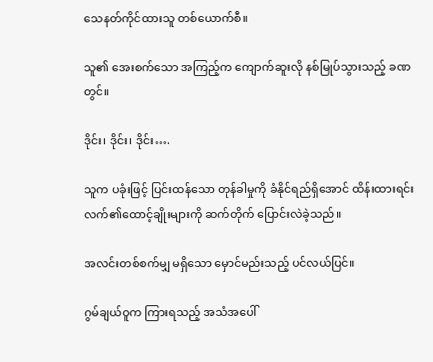သေနတ်ကိုင်ထားသူ တစ်ယောက်စီ။

သူ၏ အေးစက်သော အကြည့်က ကျောက်ဆူးလို နစ်မြုပ်သွားသည့် ခဏတွင်။

ဒိုင်း၊ ဒိုင်း၊ ဒိုင်း….

သူက ပခုံးဖြင့် ပြင်းထန်သော တုန်ခါမှုကို ခံနိုင်ရည်ရှိအောင် ထိန်းထားရင်း လက်၏ထောင့်ချိုးများကို ဆက်တိုက် ပြောင်းလဲခဲ့သည်။

အလင်းတစ်စက်မျှ မရှိသော မှောင်မည်းသည့် ပင်လယ်ပြင်။

ဂွမ်ချယ်ဝူက ကြားရသည့် အသံအပေါ်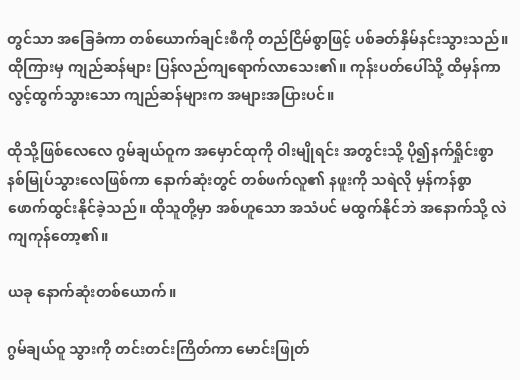တွင်သာ အခြေခံကာ တစ်ယောက်ချင်းစီကို တည်ငြိမ်စွာဖြင့် ပစ်ခတ်နှိမ်နင်းသွားသည်။ ထိုကြားမှ ကျည်ဆန်များ ပြန်လည်ကျရောက်လာသေး၏။ ကုန်းပတ်ပေါ်သို့ ထိမှန်ကာ လွင့်ထွက်သွားသော ကျည်ဆန်များက အများအပြားပင်။

ထိုသို့ဖြစ်လေလေ ဂွမ်ချယ်ဝူက အမှောင်ထုကို ဝါးမျိုရင်း အတွင်းသို့ ပို၍နက်ရှိုင်းစွာ နစ်မြုပ်သွားလေဖြစ်ကာ နောက်ဆုံးတွင် တစ်ဖက်လူ၏ နဖူးကို သရဲလို မှန်ကန်စွာ ဖောက်ထွင်းနိုင်ခဲ့သည်။ ထိုသူတို့မှာ အစ်ဟူသော အသံပင် မထွက်နိုင်ဘဲ အနောက်သို့ လဲကျကုန်တော့၏။

ယခု နောက်ဆုံးတစ်ယောက်။

ဂွမ်ချယ်ဝူ သွားကို တင်းတင်းကြိတ်ကာ မောင်းဖြုတ်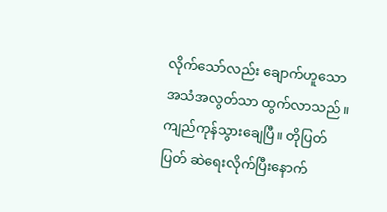လိုက်သော်လည်း ချောက်ဟူသော အသံအလွတ်သာ ထွက်လာသည်။ ကျည်ကုန်သွားချေပြီ။ တိုပြတ်ပြတ် ဆဲရေးလိုက်ပြီးနောက်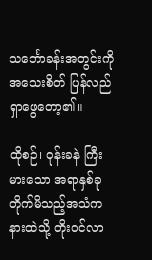သင်္ဘောခန်းအတွင်းကို အသေးစိတ် ပြန်လည်ရှာဖွေတော့၏။

ထိုစဉ်၊ ဝုန်းခနဲ ကြီးမားသော အရာနှစ်ခု တိုက်မိသည့်အသံက နားထဲသို့ တိုးဝင်လာ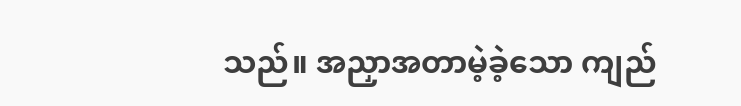သည်။ အညှာအတာမဲ့ခဲ့သော ကျည်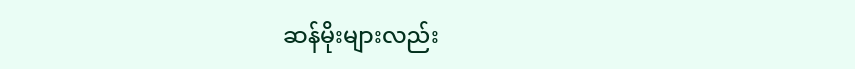ဆန်မိုးများလည်း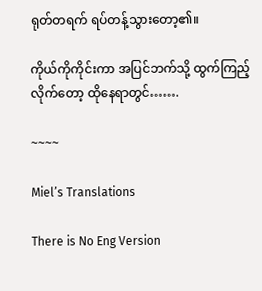ရုတ်တရက် ရပ်တန့်သွားတော့၏။

ကိုယ်ကိုကိုင်းကာ အပြင်ဘက်သို့ ထွက်ကြည့်လိုက်တော့ ထိုနေရာတွင်…….

~~~~

Miel’s Translations

There is No Eng Version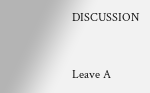DISCUSSION


Leave A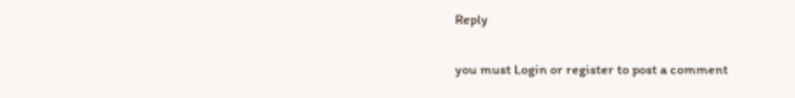Reply

you must Login or register to post a comment